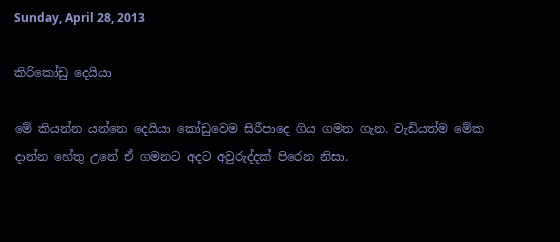Sunday, April 28, 2013

කිරිකෝඩු දෙයියා

මේ කියන්න යන්නෙ දෙයියා කෝඩුවෙම සිරීපාදෙ ගිය ගමන ගැන. වැඩියත්ම මේක දාන්න හේතු උනේ ඒ ගමනට අදට අවුරුද්දක් පිරෙන නිසා.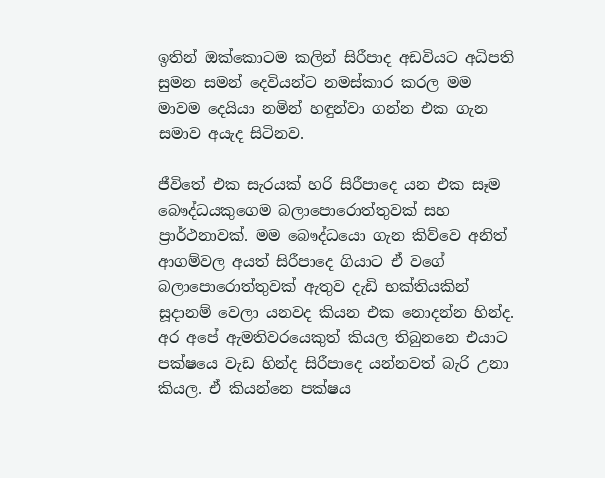ඉතින් ඔක්කොටම කලින් සිරීපාද අඩවියට අධිපති සුමන සමන් දෙවියන්ට නමස්කාර කරල මම මාවම දෙයියා නමින් හඳුන්වා ගන්න එක ගැන සමාව අයැද සිටිනව.

ජීවිතේ එක සැරයක් හරි සිරීපාදෙ යන එක සෑම බෞද්ධයකුගෙම බලාපොරොත්තුවක් සහ ප්‍රාර්ථනාවක්. මම බෞද්ධයො ගැන කිව්වෙ අනිත් ආගම්වල අයත් සිරීපාදෙ ගියාට ඒ වගේ බලාපොරොත්තුවක් ඇතුව දැඩි භක්තියකින් සූදානම් වෙලා යනවද කියන එක නොදන්න හින්ද. අර අපේ ඇමතිවරයෙකුත් කියල තිබුනනෙ එයාට පක්ෂයෙ වැඩ හින්ද සිරීපාදෙ යන්නවත් බැරි උනා කියල. ඒ කියන්නෙ පක්ෂය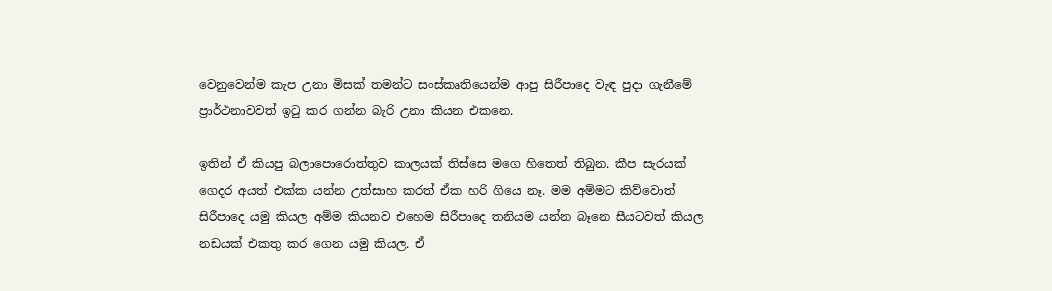වෙනුවෙන්ම කැප උනා මිසක් තමන්ට සංස්කෘතියෙන්ම ආපු සිරීපාදෙ වැඳ පුදා ගැනීමේ ප්‍රාර්ථනාවවත් ඉටු කර ගන්න බැරි උනා කියන එකනෙ.

ඉතින් ඒ කියපු බලාපොරොත්තුව කාලයක් තිස්සෙ මගෙ හිතෙත් තිබුන. කීප සැරයක් ගෙදර අයත් එක්ක යන්න උත්සාහ කරත් ඒක හරි ගියෙ නෑ. මම අම්මට කිව්වොත් සිරීපාදෙ යමු කියල අම්ම කියනව එහෙම සිරීපාදෙ තනියම යන්න බෑනෙ සීයටවත් කියල නඩයක් එකතු කර ගෙන යමු කියල. ඒ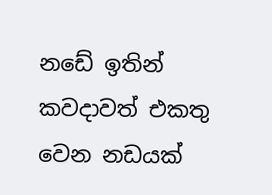නඩේ ඉතින් කවදාවත් එකතු වෙන නඩයක්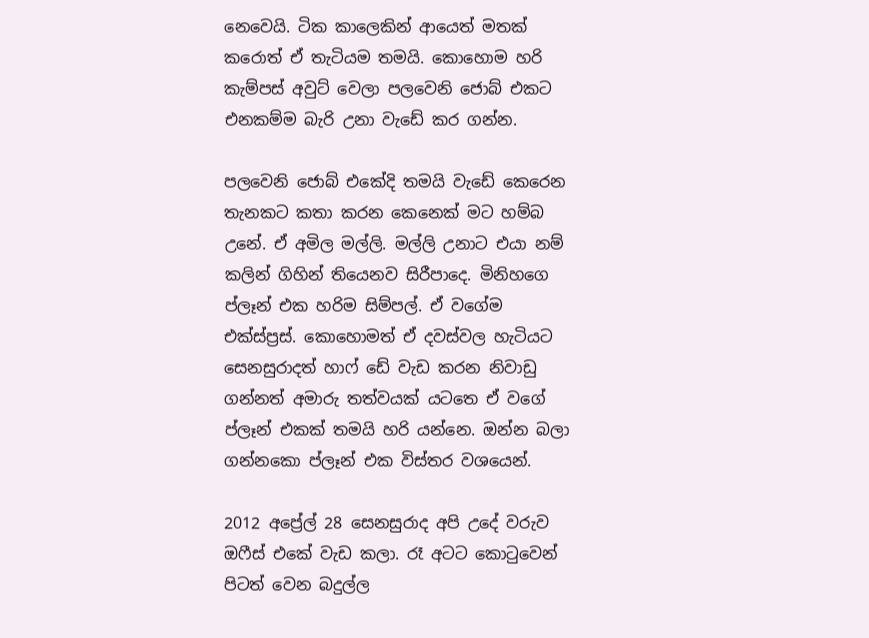නෙවෙයි. ටික කාලෙකින් ආයෙත් මතක් කරොත් ඒ තැටියම තමයි. කොහොම හරි කැම්පස් අවුට් වෙලා පලවෙනි ජොබ් එකට එනකම්ම බැරි උනා වැඩේ කර ගන්න.

පලවෙනි ජොබ් එකේදි තමයි වැඩේ කෙරෙන තැනකට කතා කරන කෙනෙක් මට හම්බ උනේ. ඒ අමිල මල්ලි. මල්ලි උනාට එයා නම් කලින් ගිහින් තියෙනව සිරීපාදෙ. මිනිහගෙ ප්ලෑන් එක හරිම සිම්පල්. ඒ වගේම එක්ස්ප්‍රස්. කොහොමත් ඒ දවස්වල හැටියට සෙනසුරාදත් හාෆ් ඩේ වැඩ කරන නිවාඩු ගන්නත් අමාරු තත්වයක් යටතෙ ඒ වගේ ප්ලෑන් එකක් තමයි හරි යන්නෙ. ඔන්න බලා ගන්නකො ප්ලෑන් එක විස්තර වශයෙන්.

2012 අප්‍රේල් 28 සෙනසුරාද අපි උදේ වරුව ඔෆීස් එ‍කේ වැඩ කලා. රෑ අටට කොටුවෙන් පිටත් වෙන බදුල්ල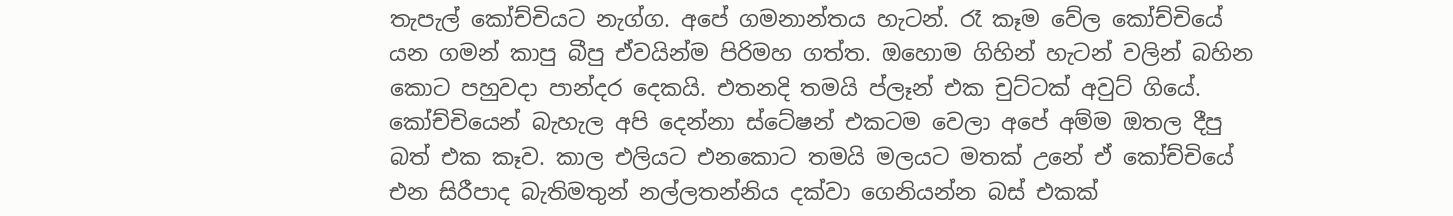තැපැල් කෝච්චියට නැග්ග. අපේ ගමනාන්තය හැටන්. රෑ කෑම වේල කෝච්චියේ යන ගමන් කාපු බීපු ඒවයින්ම පිරිමහ ගත්ත. ඔහොම ගිහින් හැටන් වලින් බහින කොට පහුවදා පාන්දර දෙකයි. එතනදි තමයි ප්ලෑන් එක චුට්ටක් අවුට් ගියේ. කෝච්චියෙන් බැහැල අපි දෙන්නා ස්ටේෂන් එකටම වෙලා අපේ අම්ම ඔතල දීපු බත් එක කෑව. කාල එලියට එනකොට තමයි මලයට මතක් උනේ ඒ කෝච්චියේ එන සිරීපාද බැතිමතුන් නල්ලතන්නිය දක්වා ගෙනියන්න බස් එකක්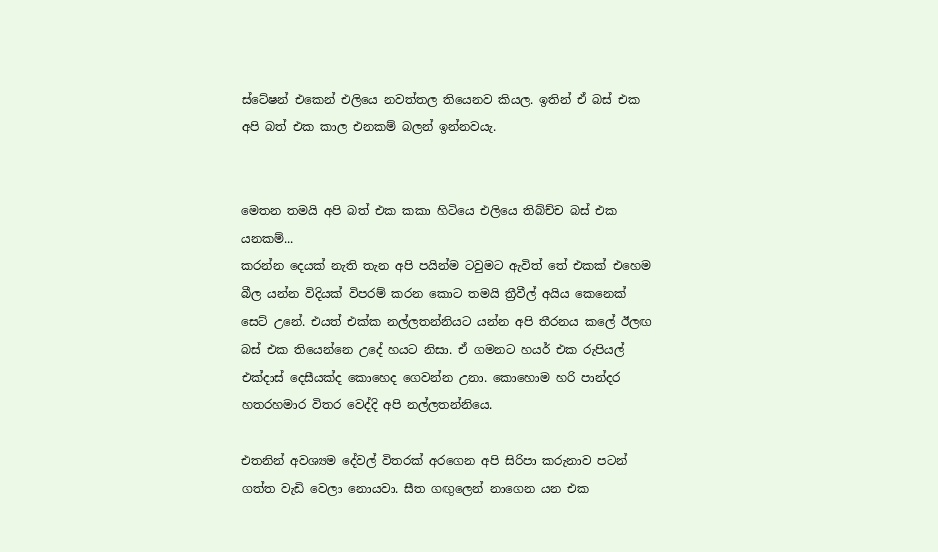ස්ටේෂන් එකෙන් එලියෙ නවත්තල තියෙනව කියල. ඉතින් ඒ බස් එක අපි බත් එක කාල එනකම් බලන් ඉන්නවයැ.


මෙතන තමයි අපි බත් එක කකා හිටියෙ එලියෙ තිබ්ච්ච බස් එක යනකම්...
කරන්න දෙයක් නැති තැන අපි පයින්ම ටවුමට ඇවිත් තේ එකක් එහෙම බීල යන්න විදියක් විපරම් කරන කොට තමයි ත්‍රීවීල් අයිය කෙනෙක් සෙට් උනේ. එයත් එක්ක නල්ලතන්නියට යන්න අපි තීරනය කලේ ඊලඟ බස් එක තියෙන්නෙ උදේ හයට නිසා. ඒ ගමනට හයර් එක රුපියල් එක්දාස් දෙසීයක්ද කොහෙද ගෙවන්න උනා. කොහොම හරි පාන්දර හතරහමාර විතර වෙද්දි අපි නල්ලතන්නියෙ.

එතනින් අවශ්‍යම දේවල් විතරක් අරගෙන අපි සිරිපා කරුනාව පටන් ගත්ත වැඩි වෙලා නොයවා. සීත ගඟුලෙන් නාගෙන යන එක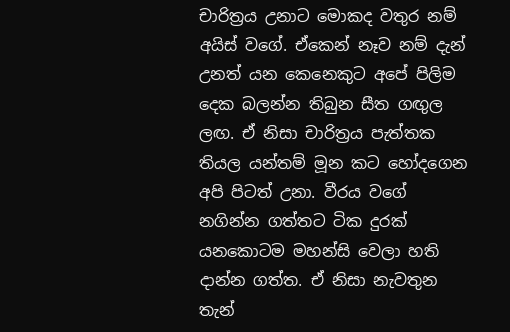චාරිත්‍රය උනාට මොකද වතුර නම් අයිස් වගේ. ඒකෙන් නෑව නම් දැන් උනත් යන කෙනෙකුට අපේ පිලිම දෙක බලන්න තිබුන සීත ගඟුල ලඟ. ඒ නිසා චාරිත්‍රය පැත්තක තියල යන්තම් මූන කට හෝදගෙන අපි පිටත් උනා. වීරය වගේ නගින්න ගත්තට ටික දුරක් යනකොටම මහන්සි වෙලා හති දාන්න ගත්ත. ඒ නිසා නැවතුන තැන්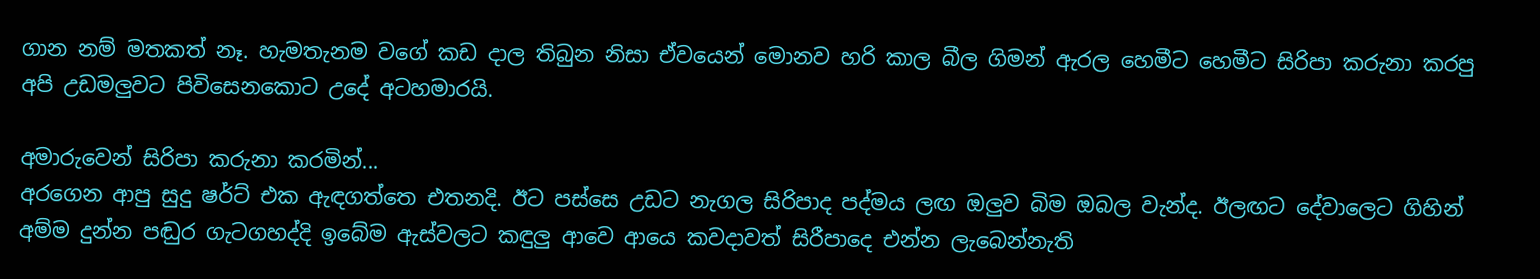ගාන නම් මතකත් නෑ. හැමතැනම වගේ කඩ දාල තිබුන නිසා ඒවයෙන් මොනව හරි කාල බීල ගිමන් ඇරල හෙමීට හෙමීට සිරිපා කරුනා කරපු අපි උඩමලුවට පිවිසෙනකොට උදේ අටහමාරයි.

අමාරුවෙන් සිරිපා කරුනා කරමින්...
අරගෙන ආපු සුදු ෂර්ට් එක ඇඳගත්තෙ එතනදි. ඊට පස්සෙ උඩට නැගල සිරිපාද පද්මය ලඟ ඔලුව බිම ඔබල වැන්ද. ඊලඟට දේවාලෙට ගිහින් අම්ම දුන්න පඬුර ගැටගහද්දි ඉබේම ඇස්වලට කඳුලු ආවෙ ආයෙ කවදාවත් සිරීපාදෙ එන්න ලැබෙන්නැති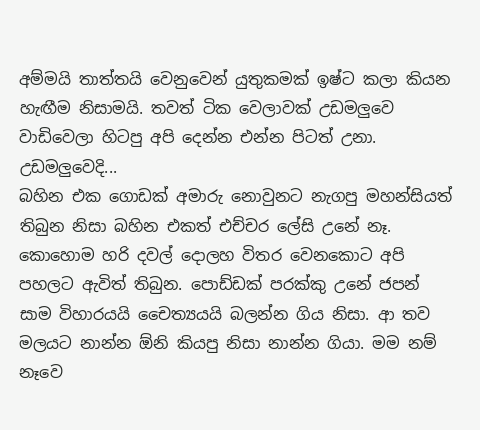අම්මයි තාත්තයි වෙනුවෙන් යුතුකමක් ඉෂ්ට කලා කියන හැඟීම නිසාමයි. තවත් ටික වෙලාවක් උඩමලුවෙ වාඩිවෙලා හිටපු අපි දෙන්න එන්න පිටත් උනා.
උඩමලුවෙදි...
බහින එක ගොඩක් අමාරු නොවුනට නැගපු මහන්සියත් තිබුන නිසා බහින එකත් එච්චර ලේසි උනේ නෑ. කොහොම හරි දවල් දොලහ විතර වෙනකොට අපි පහලට ඇවිත් තිබුන. පොඩ්ඩක් පරක්කු උනේ ජපන් සාම විහාරයයි චෛත්‍යයයි බලන්න ගිය නිසා. ආ තව මලයට නාන්න ඕනි කියපු නිසා නාන්න ගියා. මම නම් නෑවෙ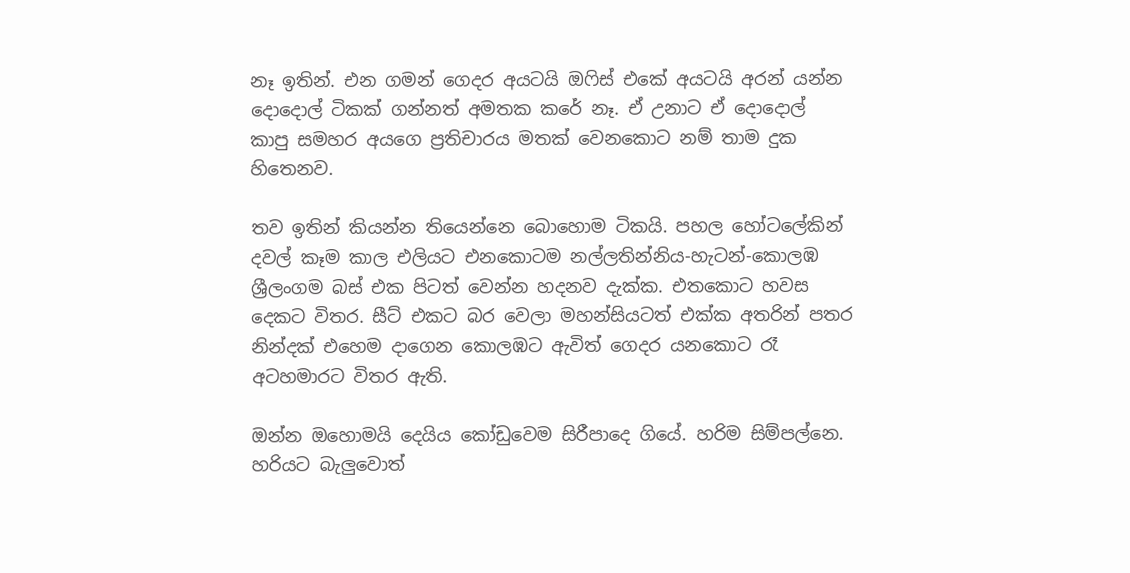නෑ ඉතින්. එන ගමන් ගෙදර අයටයි ඔෆිස් එකේ අයටයි අරන් යන්න දොදොල් ටිකක් ගන්නත් අමතක කරේ නෑ. ඒ උනාට ඒ දොදොල් කාපු සමහර අයගෙ ප්‍රතිචාරය මතක් වෙනකොට නම් තාම දුක හිතෙනව.

තව ඉතින් කියන්න තියෙන්නෙ බොහොම ටිකයි. පහල හෝටලේකින් දවල් කෑම කාල එලියට එනකොටම නල්ලතින්නිය-හැටන්-කොලඹ ශ්‍රීලංගම බස් එක පිටත් වෙන්න හදනව දැක්ක. එතකොට හවස දෙකට විතර. සීට් එකට බර වෙලා මහන්සියටත් එක්ක අතරින් පතර නින්දක් එහෙම දාගෙන කොලඹට ඇවිත් ගෙදර යනකොට රෑ අටහමාරට විතර ඇති.

ඔන්න ඔහොමයි දෙයිය කෝඩුවෙම සිරීපාදෙ ගියේ. හරිම සිම්පල්නෙ. හරියට බැලුවොත්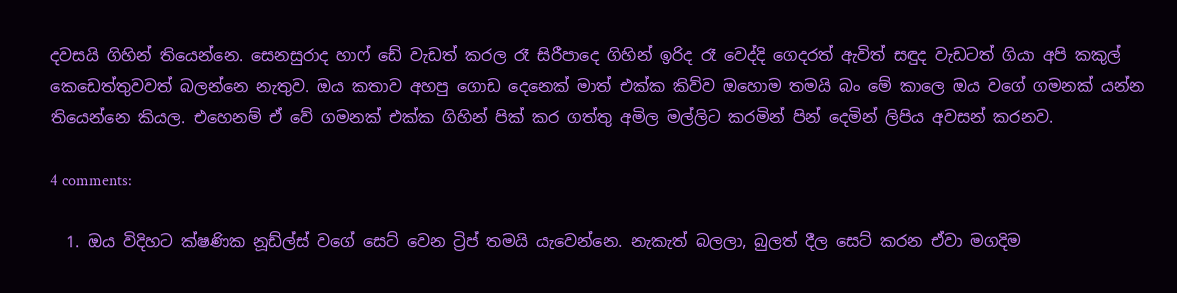දවසයි ගිහින් තියෙන්නෙ. සෙනසුරාද හාෆ් ඩේ වැඩත් කරල රෑ සිරීපාදෙ ගිහින් ඉරිද රෑ වෙද්දි ගෙදරත් ඇවිත් සඳුද වැඩටත් ගියා අපි කකුල් කෙඩෙත්තුවවත් බලන්නෙ නැතුව. ඔය කතාව අහපු ගොඩ දෙනෙක් මාත් එක්ක කිව්ව ඔහොම තමයි බං මේ කාලෙ ඔය වගේ ගමනක් යන්න තියෙන්නෙ කියල. එහෙනම් ඒ වේ ගමනක් එක්ක ගිහින් පික් කර ගත්තු අමිල මල්ලිට කරමින් පින් දෙමින් ලිපිය අවසන් කරනව.

4 comments:

  1. ඔය විදිහට ක්ෂණික නූඩ්ල්ස් වගේ සෙට් වෙන ට්‍රිප් තමයි යැවෙන්නෙ. නැකැත් බලලා, බුලත් දීල සෙට් කරන ඒවා මගදිම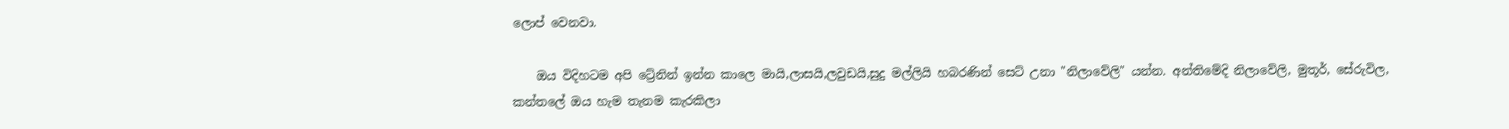ලොප් වෙනවා.

    ඔය විදිහටම අපි ට්‍රේනින් ඉන්න කාලෙ මායි,ලාසයි,ලවුඩයි,සුදු මල්ලියි හබරණින් සෙට් උනා "නිලාවේලි" යන්න. අන්තිමේදි නිලාවේලි, මුතූර්, සේරුවිල, කන්තලේ ඔය හැම තැනම කැරකිලා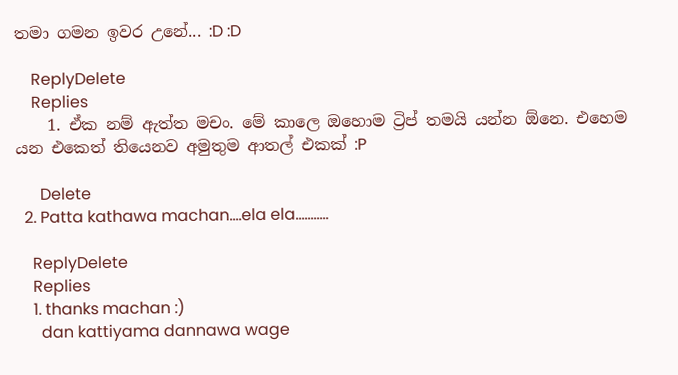තමා ගමන ඉවර උනේ... :D :D

    ReplyDelete
    Replies
    1. ඒක නම් ඇත්ත මචං. මේ කාලෙ ඔහොම ට්‍රිප් තමයි යන්න ඕනෙ. එහෙම යන එකෙත් තියෙනව අමුතුම ආතල් එකක් :P

      Delete
  2. Patta kathawa machan....ela ela...........

    ReplyDelete
    Replies
    1. thanks machan :)
      dan kattiyama dannawa wage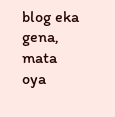blog eka gena, mata oya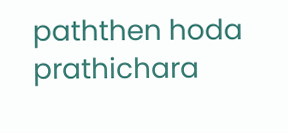paththen hoda prathichara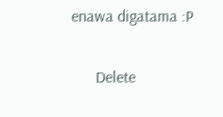enawa digatama :P

      Delete